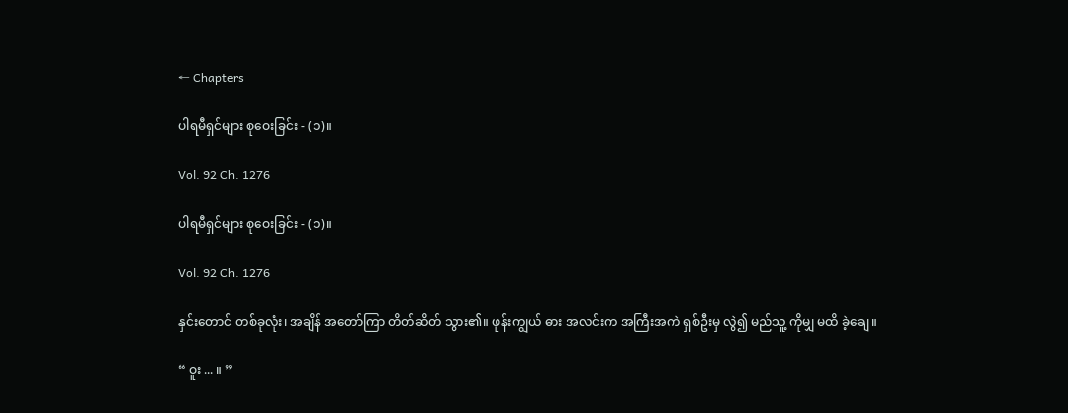← Chapters

ပါရမီရှင်များ စုဝေးခြင်း - (၁)။

Vol. 92 Ch. 1276

ပါရမီရှင်များ စုဝေးခြင်း - (၁)။

Vol. 92 Ch. 1276

နှင်းတောင် တစ်ခုလုံး၊ အချိန် အတော်ကြာ တိတ်ဆိတ် သွား၏။ ဖုန်းကျွယ် ဓား အလင်းက အကြီးအကဲ ရှစ်ဦးမှ လွဲ၍ မည်သူ့ ကိုမျှ မထိ ခဲ့ချေ။

“ ဝူး ... ။ ”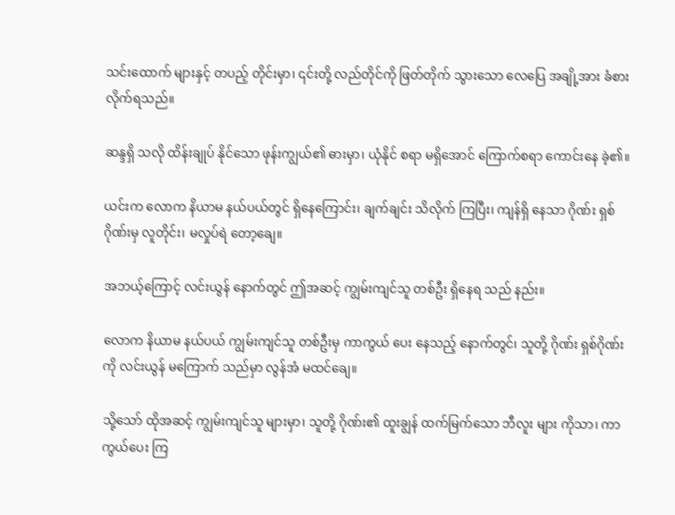သင်းထောက် များနှင့် တပည့် တိုင်းမှာ၊ ၎င်းတို့ လည်တိုင်ကို ဖြတ်တိုက် သွားသော လေပြေ အချို့အား ခံစား လိုက်ရသည်။

ဆန္ဒရှိ သလို ထိန်းချုပ် နိုင်သော ဖုန်းကျွယ်၏ ဓားမှာ၊ ယုံနိုင် စရာ မရှိအောင် ကြောက်စရာ ကောင်းနေ ခဲ့၏။

ယင်းက လောက နိယာမ နယ်ပယ်တွင် ရှိနေကြောင်း၊ ချက်ချင်း သိလိုက် ကြပြီး၊ ကျန်ရှိ နေသာ ဂိုဏ်း ရှစ်ဂိုဏ်းမှ လူတိုင်း၊ မလှုပ်ရဲ တော့ချေ။

အဘယ့်ကြောင့် လင်းယွန် နောက်တွင် ဤအဆင့် ကျွမ်းကျင်သူ တစ်ဦး ရှိနေရ သည် နည်း။

လောက နိယာမ နယ်ပယ် ကျွမ်းကျင်သူ တစ်ဦးမှ ကာကွယ် ပေး နေသည့် နောက်တွင်၊ သူတို့ ဂိုဏ်း ရှစ်ဂိုဏ်းကို လင်းယွန် မကြောက် သည်မှာ လွန်အံ မထင်ချေ။

သို့သော် ထိုအဆင့် ကျွမ်းကျင်သူ များမှာ၊ သူတို့ ဂိုဏ်း၏ ထူးချွန် ထက်မြက်သော ဘီလူး များ ကိုသာ၊ ကာကွယ်ပေး ကြ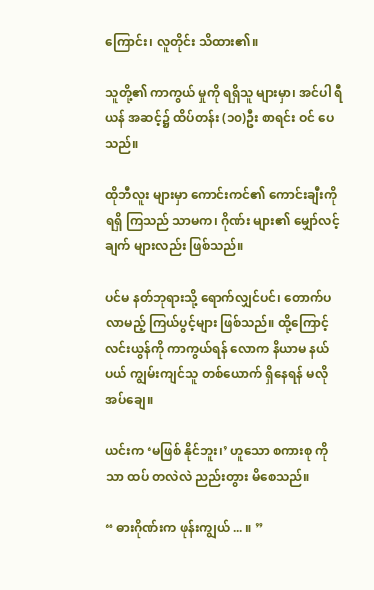ကြောင်း၊ လူတိုင်း သိထား၏။

သူတို့၏ ကာကွယ် မှုကို ရရှိသူ များမှာ၊ အင်ပါ ရီယန် အဆင့်၌ ထိပ်တန်း (၁၀)ဦး စာရင်း ဝင် ပေသည်။

ထိုဘီလူး များမှာ ကောင်းကင်၏ ကောင်းချီးကို ရရှိ ကြသည် သာမက၊ ဂိုဏ်း များ၏ မျှော်လင့်ချက် များလည်း ဖြစ်သည်။

ပင်မ နတ်ဘုရားသို့ ရောက်လျှင်ပင်၊ တောက်ပ လာမည့် ကြယ်ပွင့်များ ဖြစ်သည်။ ထို့ကြောင့် လင်းယွန်ကို ကာကွယ်ရန် လောက နိယာမ နယ်ပယ် ကျွမ်းကျင်သူ တစ်ယောက် ရှိနေရန် မလို အပ်ချေ။

ယင်းက ‘မဖြစ် နိုင်ဘူး၊’ ဟူသော စကားစု ကိုသာ ထပ် တလဲလဲ ညည်းတွား မိစေသည်။

“ ဓားဂိုဏ်းက ဖုန်းကျွယ် ... ။ ”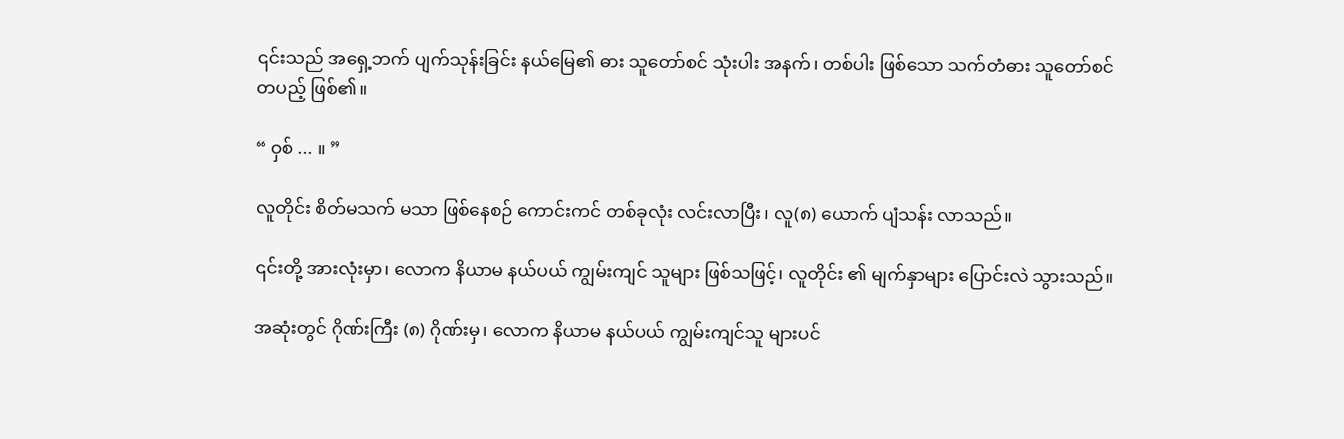၎င်းသည် အရှေ့ဘက် ပျက်သုန်းခြင်း နယ်မြေ၏ ဓား သူတော်စင် သုံးပါး အနက်၊ တစ်ပါး ဖြစ်သော သက်တံဓား သူတော်စင် တပည့် ဖြစ်၏။

“ ဝှစ် ... ။ ”

လူတိုင်း စိတ်မသက် မသာ ဖြစ်နေစဉ် ကောင်းကင် တစ်ခုလုံး လင်းလာပြီး၊ လူ(၈) ယောက် ပျံသန်း လာသည်။

၎င်းတို့ အားလုံးမှာ၊ လောက နိယာမ နယ်ပယ် ကျွမ်းကျင် သူများ ဖြစ်သဖြင့်၊ လူတိုင်း ၏ မျက်နှာများ ပြောင်းလဲ သွားသည်။

အဆုံးတွင် ဂိုဏ်းကြီး (၈) ဂိုဏ်းမှ၊ လောက နိယာမ နယ်ပယ် ကျွမ်းကျင်သူ များပင်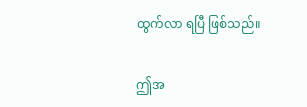ထွက်လာ ရပြီ ဖြစ်သည်။

ဤအ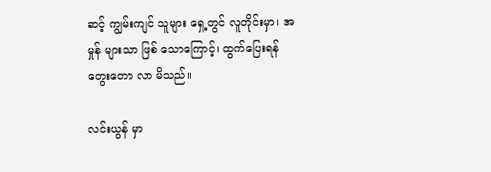ဆင့် ကျွမ်းကျင် သူများ ရှေ့တွင် လူတိုင်းမှာ၊ အမှုန် များသာ ဖြစ် သောကြောင့်၊ ထွက်ပြေးရန် တွေးတော လာ မိသည်။

လင်းယွန် မှာ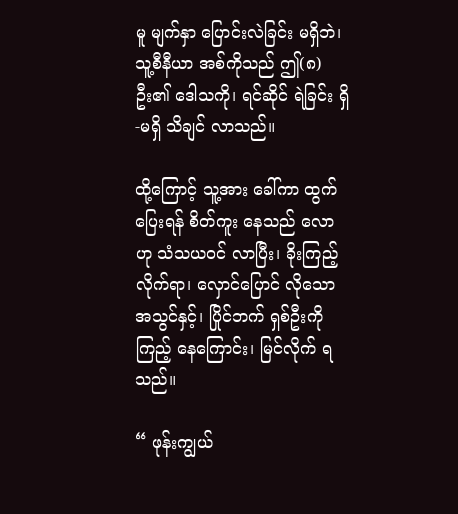မူ မျက်နှာ ပြောင်းလဲခြင်း မရှိဘဲ၊ သူ့စီနီယာ အစ်ကိုသည် ဤ(၈) ဦး၏ ဒေါသကို၊ ရင်ဆိုင် ရဲခြင်း ရှိ-မရှိ သိချင် လာသည်။

ထို့ကြောင့် သူ့အား ခေါ်ကာ ထွက်ပြေးရန် စိတ်ကူး နေသည် လောဟု သံသယဝင် လာပြီး၊ ခိုးကြည့် လိုက်ရာ၊ လှောင်ပြောင် လိုသော အသွင်နှင့်၊ ပြိုင်ဘက် ရှစ်ဦးကို ကြည့် နေကြောင်း၊ မြင်လိုက် ရသည်။

“ ဖုန်းကျွယ်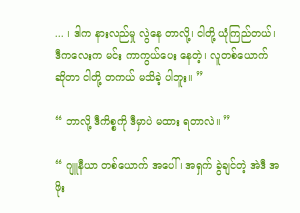... ၊ ဒါက နားလည်မှု လွဲနေ တာလို့၊ ငါတို့ ယုံကြည်တယ်၊ ဒီကလေးက မင်း ကာကွယ်ပေး နေတဲ့၊ လူတစ်ယောက် ဆိုတာ ငါတို့ တကယ် မသိခဲ့ ပါဘူး။ ”

“ ဘာလို့ ဒီကိစ္စကို ဒီမှာပဲ မထား ရတာလဲ။ ”

“ ဂျူနီယာ တစ်ယောက် အပေါ်၊ အရှက် ခွဲချင်တဲ့ အဲဒီ အဖိုး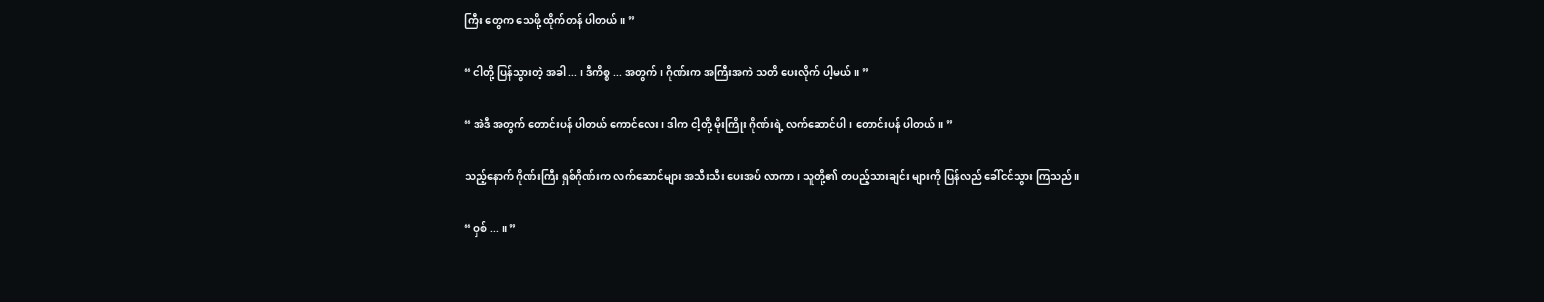ကြီး တွေက သေဖို့ ထိုက်တန် ပါတယ်။ ”

“ ငါတို့ ပြန်သွားတဲ့ အခါ ... ၊ ဒီကိစ္စ ... အတွက်၊ ဂိုဏ်းက အကြီးအကဲ သတိ ပေးလိုက် ပါ့မယ်။ ”

“ အဲဒီ အတွက် တောင်းပန် ပါတယ် ကောင်လေး၊ ဒါက ငါ့တို့ မိုးကြိုး ဂိုဏ်းရဲ့ လက်ဆောင်ပါ၊ တောင်းပန် ပါတယ်။ ”

သည့်နောက် ဂိုဏ်းကြီး ရှစ်ဂိုဏ်းက လက်ဆောင်များ အသီးသီး ပေးအပ် လာကာ၊ သူတို့၏ တပည့်သားချင်း များကို ပြန်လည် ခေါ်ငင်သွား ကြသည်။

“ ဝှစ် ... ။ ”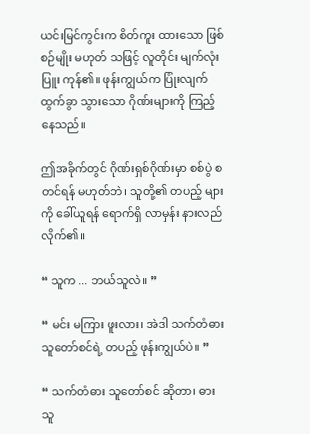ယင်းမြင်ကွင်းက စိတ်ကူး ထားသော ဖြစ်စဉ်မျိုး မဟုတ် သဖြင့် လူတိုင်း မျက်လုံးပြူး ကုန်၏။ ဖုန်းကျွယ်က ပြုံးလျက် ထွက်ခွာ သွားသော ဂိုဏ်းများကို ကြည့်နေသည်။

ဤအခိုက်တွင် ဂိုဏ်းရှစ်ဂိုဏ်းမှာ စစ်ပွဲ စတင်ရန် မဟုတ်ဘဲ၊ သူတို့၏ တပည့် များကို ခေါ်ယူရန် ရောက်ရှိ လာမှန်း နားလည် လိုက်၏။

“ သူက ... ဘယ်သူလဲ။ ”

“ မင်း မကြား ဖူးလား၊ အဲဒါ သက်တံဓား သူတော်စင်ရဲ့ တပည့် ဖုန်းကျွယ်ပဲ။ ”

“ သက်တံဓား သူတော်စင် ဆိုတာ၊ ဓားသူ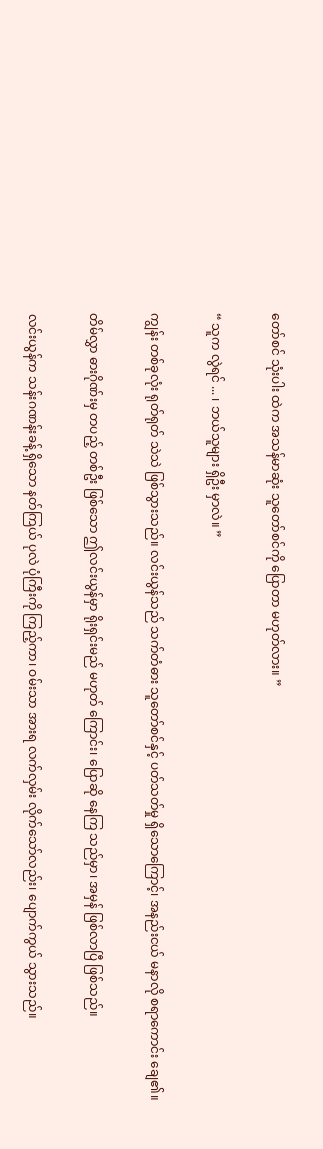တော်စင် သုံးပါး ထဲက အသန်မာဆုံး သူတော်စင်ကို ပြောတာ မဟုတ်လား။ ”

“ သူက လွဲရင် ... ၊ ဘယ်သူများ ရှိဦး မှာလဲ။ ”

ကျွန်း တစ်ခုလုံး ရုတ်ရုတ် သဲသဲ ဖြစ်သွားသည်။ လင်းယွန်သည် သက်တံဓား သူတော်စင်နှင့် ပတ်သတ်မှု ရှိသောကြောင့်၊ အနည်းငယ် မနာလို စရာကောင်း ချေ၏။

တိမ်လွှာ ဓားဂိုဏ်းမှ တပည့် တစ်ဦး ဖြစ်သော ဤလင်းယွန်မှာ ရိုးရှင်းမည် မဟုတ် ကြောင်း၊ ပြောဆို နေကြ သည်မှာ၊ အမှန် ဖြစ်လာပြီ ဖြစ်သည်။

လင်းယွန်က သန်းဂဏန်းခန့် ရှိသော နတ်ကြယ် ပုလဲ ပုံကြီးကို ကြည့်ကာ၊ ဝမ်းသာ အားရ လက်လှမ်း လိုက်သော်လည်း၊ ပျောက်ကွယ် သွားသည်။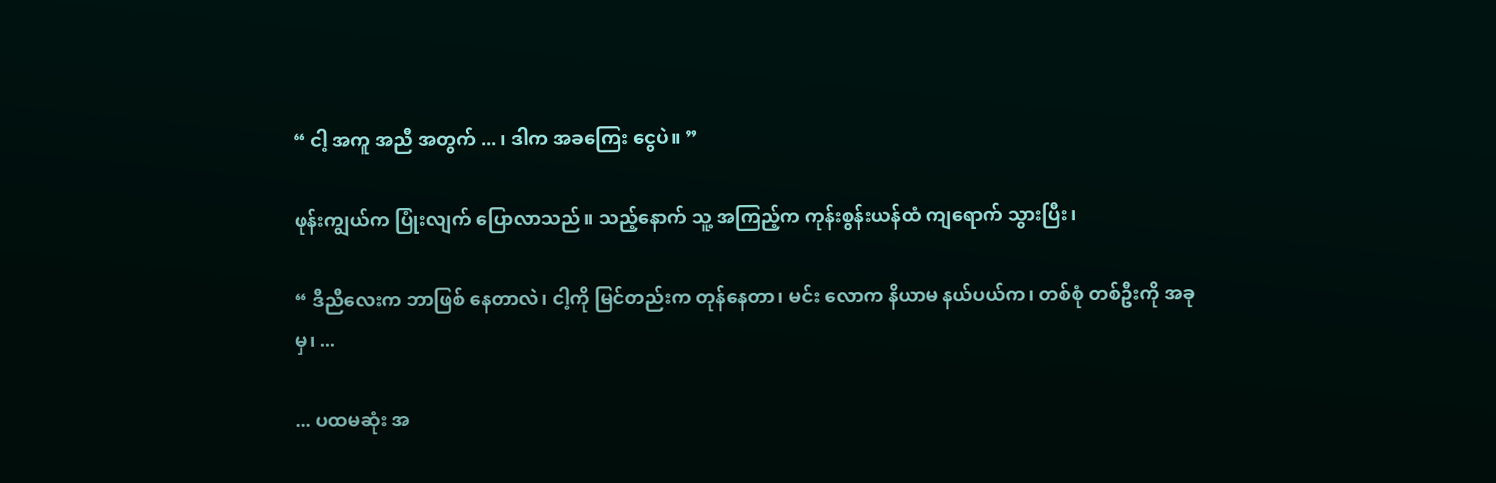“ ငါ့ အကူ အညီ အတွက် ... ၊ ဒါက အခကြေး ငွေပဲ။ ”

ဖုန်းကျွယ်က ပြုံးလျက် ပြောလာသည်။ သည့်နောက် သူ့ အကြည့်က ကုန်းစွန်းယန်ထံ ကျရောက် သွားပြီး၊

“ ဒီညီလေးက ဘာဖြစ် နေတာလဲ၊ ငါ့ကို မြင်တည်းက တုန်နေတာ၊ မင်း လောက နိယာမ နယ်ပယ်က၊ တစ်စုံ တစ်ဦးကို အခုမှ၊ ...

... ပထမဆုံး အ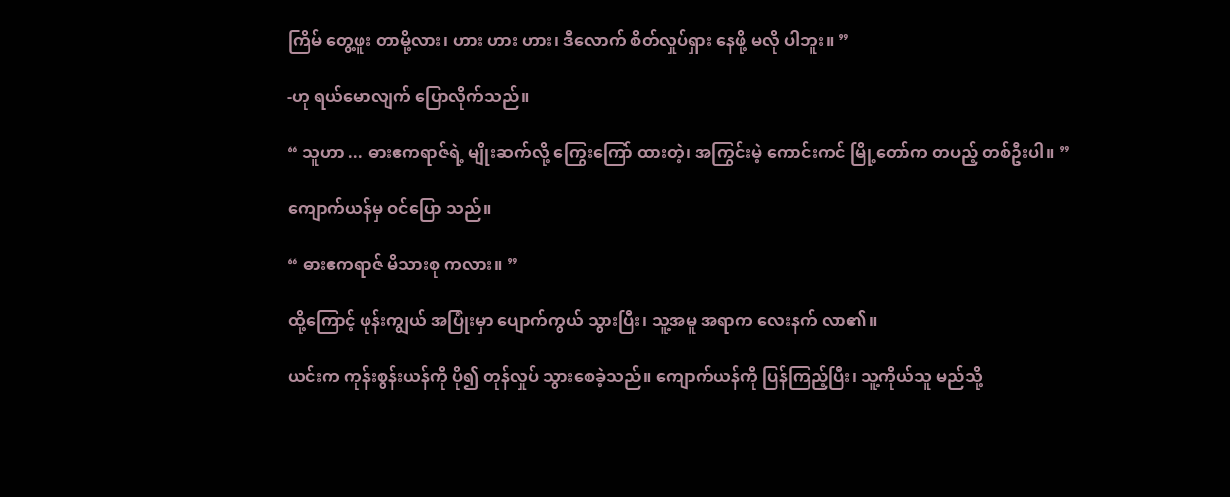ကြိမ် တွေ့ဖူး တာမို့လား၊ ဟား ဟား ဟား၊ ဒီလောက် စိတ်လှုပ်ရှား နေဖို့ မလို ပါဘူး။ ”

-ဟု ရယ်မောလျက် ပြောလိုက်သည်။

“ သူဟာ ... ဓားဧကရာဇ်ရဲ့ မျိုးဆက်လို့ ကြွေးကြော် ထားတဲ့၊ အကြွင်းမဲ့ ကောင်းကင် မြို့တော်က တပည့် တစ်ဦးပါ။ ”

ကျောက်ယန်မှ ဝင်ပြော သည်။

“ ဓားဧကရာဇ် မိသားစု ကလား။ ”

ထို့ကြောင့် ဖုန်းကျွယ် အပြုံးမှာ ပျောက်ကွယ် သွားပြီး၊ သူ့အမူ အရာက လေးနက် လာ၏။

ယင်းက ကုန်းစွန်းယန်ကို ပို၍ တုန်လှုပ် သွားစေခဲ့သည်။ ကျောက်ယန်ကို ပြန်ကြည့်ပြီး၊ သူ့ကိုယ်သူ မည်သို့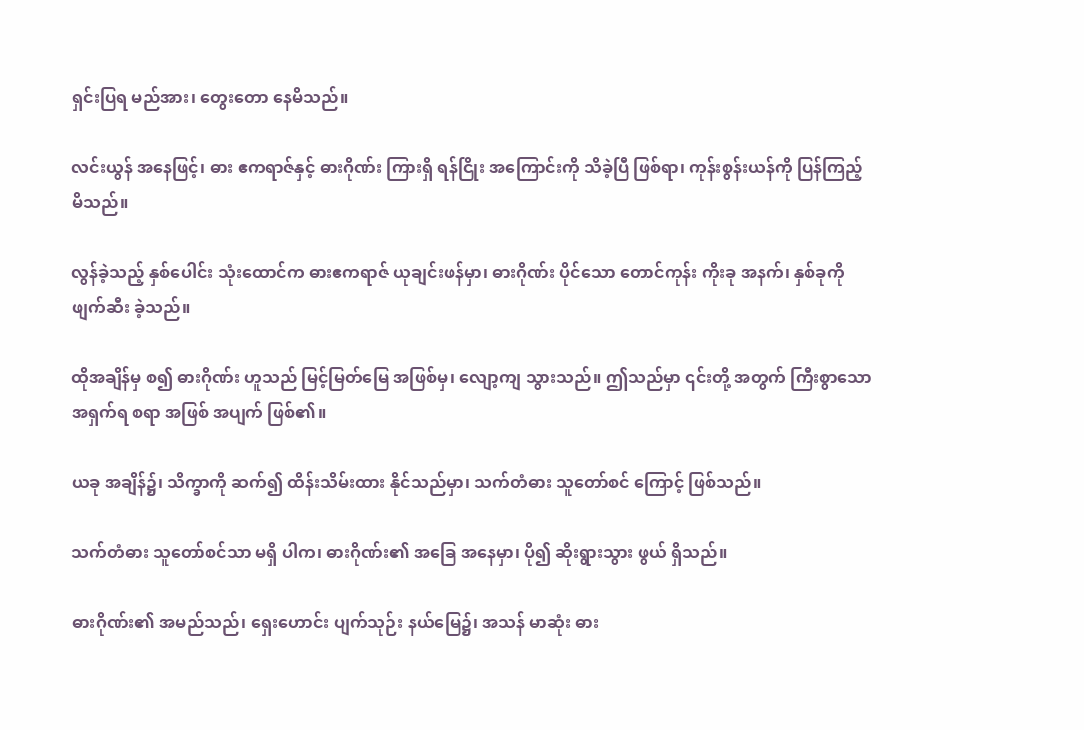ရှင်းပြရ မည်အား၊ တွေးတော နေမိသည်။

လင်းယွန် အနေဖြင့်၊ ဓား ဧကရာဇ်နှင့် ဓားဂိုဏ်း ကြားရှိ ရန်ငြိုး အကြောင်းကို သိခဲ့ပြီ ဖြစ်ရာ၊ ကုန်းစွန်းယန်ကို ပြန်ကြည့် မိသည်။

လွန်ခဲ့သည့် နှစ်ပေါင်း သုံးထောင်က ဓားဧကရာဇ် ယုချင်းဖန်မှာ၊ ဓားဂိုဏ်း ပိုင်သော တောင်ကုန်း ကိုးခု အနက်၊ နှစ်ခုကို ဖျက်ဆီး ခဲ့သည်။

ထိုအချိန်မှ စ၍ ဓားဂိုဏ်း ဟူသည် မြင့်မြတ်မြေ အဖြစ်မှ၊ လျော့ကျ သွားသည်။ ဤသည်မှာ ၎င်းတို့ အတွက် ကြီးစွာသော အရှက်ရ စရာ အဖြစ် အပျက် ဖြစ်၏။

ယခု အချိန်၌၊ သိက္ခာကို ဆက်၍ ထိန်းသိမ်းထား နိုင်သည်မှာ၊ သက်တံဓား သူတော်စင် ကြောင့် ဖြစ်သည်။

သက်တံဓား သူတော်စင်သာ မရှိ ပါက၊ ဓားဂိုဏ်း၏ အခြေ အနေမှာ၊ ပို၍ ဆိုးရွားသွား ဖွယ် ရှိသည်။

ဓားဂိုဏ်း၏ အမည်သည်၊ ရှေးဟောင်း ပျက်သုဉ်း နယ်မြေ၌၊ အသန် မာဆုံး ဓား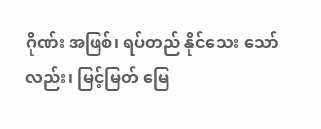ဂိုဏ်း အဖြစ်၊ ရပ်တည် နိုင်သေး သော်လည်း၊ မြင့်မြတ် မြေ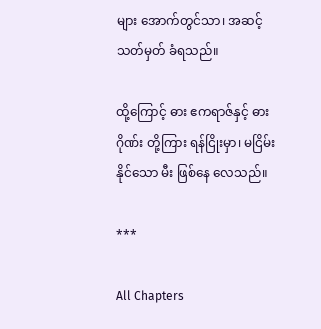များ အောက်တွင်သာ၊ အဆင့် သတ်မှတ် ခံရသည်။

ထို့ကြောင့် ဓား ဧကရာဇ်နှင့် ဓားဂိုဏ်း တို့ကြား ရန်ငြိုးမှာ၊ မငြိမ်း နိုင်သော မီး ဖြစ်နေ လေသည်။

***

All Chapters